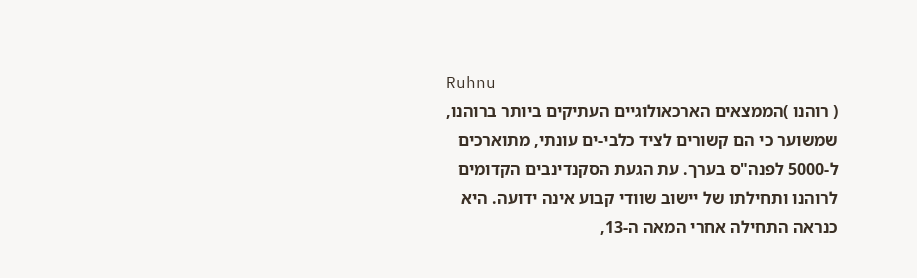Ruhnu
( רוהנו )הממצאים הארכאולוגיים העתיקים ביותר ברוהנו, שמשוער כי הם קשורים לציד כלבי-ים עונתי, מתוארכים ל-5000 לפנה"ס בערך. עת הגעת הסקנדינבים הקדומים לרוהנו ותחילתו של יישוב שוודי קבוע אינה ידועה. היא כנראה התחילה אחרי המאה ה-13,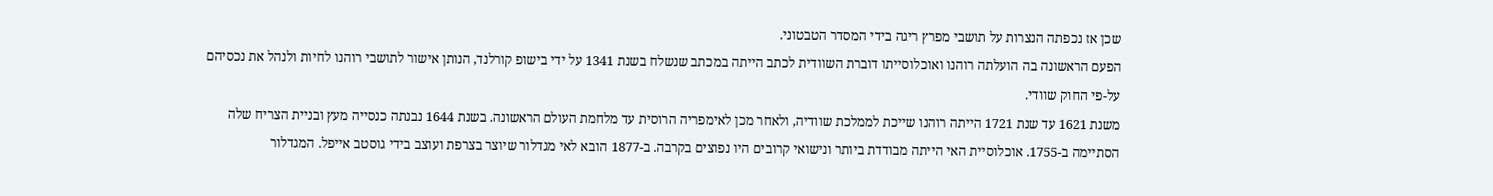שכן אז נכפתה הנצרות על תושבי מפרץ ריגה בידי המסדר הטבטוני.
הפעם הראשונה בה הועלתה רוהנו ואוכלוסייתו דוברת השוודית לכתב הייתה במכתב שנשלח בשנת 1341 על ידי בישופ קורלנד, הנותן אישור לתושבי רוהנו לחיות ולנהל את נכסיהם על-פי החוק שוודי.
משנת 1621 עד שנת 1721 הייתה רוהנו שייכת לממלכת שוודיה, ולאחר מכן לאימפריה הרוסית עד מלחמת העולם הראשונה. בשנת 1644 נבנתה כנסייה מעץ ובניית הצריח שלה הסתיימה ב-1755. אוכלוסיית האי הייתה מבודדת ביותר ונישואי קרובים היו נפוצים בקרבה. ב-1877 הובא לאי מגדלור שיוצר בצרפת ועוצב בידי גוסטב אייפל. המגדלור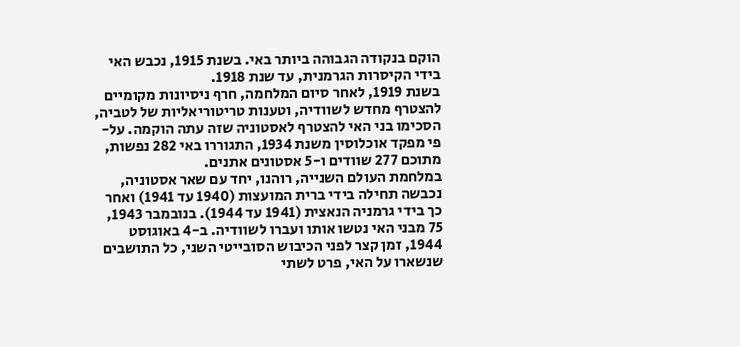הוקם בנקודה הגבוהה ביותר באי. בשנת 1915, נכבש האי בידי הקיסרות הגרמנית, עד שנת 1918.
בשנת 1919, לאחר סיום המלחמה, חרף ניסיונות מקומיים להצטרף מחדש לשוודיה, וטענות טריטוריאליות של לטביה, הסכימו בני האי להצטרף לאסטוניה שזה עתה הוקמה. על-פי מפקד אוכלוסין משנת 1934, התגוררו באי 282 נפשות, מתוכם 277 שוודים ו-5 אסטונים אתנים.
במלחמת העולם השנייה, רוהנו, יחד עם שאר אסטוניה, נכבשה תחילה בידי ברית המועצות (1940 עד 1941) ואחר כך בידי גרמניה הנאצית (1941 עד 1944). בנובמבר 1943, 75 מבני האי נטשו אותו ועברו לשוודיה. ב-4 באוגוסט 1944, זמן קצר לפני הכיבוש הסובייטי השני, כל התושבים שנשארו על האי, פרט לשתי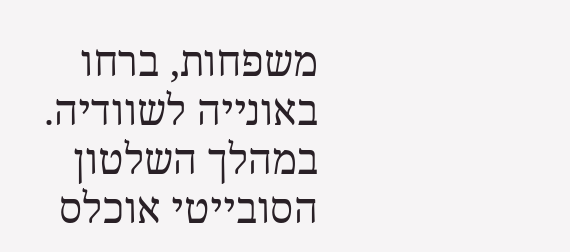משפחות, ברחו באונייה לשוודיה.
במהלך השלטון הסובייטי אוכלס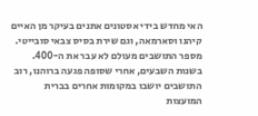האי מחדש בידי אסטונים אתנים בעיקר מן האיים קיהנו וסארמאה, וגם שירת בסיס צבאי סובייטי. מספר התושבים מעולם לא עבר את ה-400. בשנות השבעים, אחרי שסופה פגעה ברוהנו, רוב התושבים יושבו במקומות אחרים בברית המועצות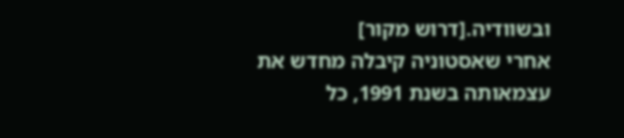ובשוודיה.[דרוש מקור]
אחרי שאסטוניה קיבלה מחדש את עצמאותה בשנת 1991, כל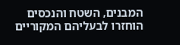המבנים, השטח והנכסים הוחזרו לבעליהם המקוריים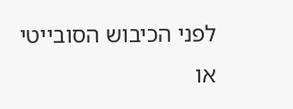לפני הכיבוש הסובייטי או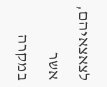לצאצאיהם, אשר במקרה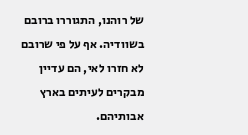של רוהנו, התגוררו ברובם בשוודיה. אף על פי שרובם לא חזרו לאי, הם עדיין מבקרים לעיתים בארץ אבותיהם.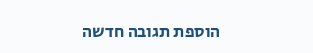הוספת תגובה חדשה